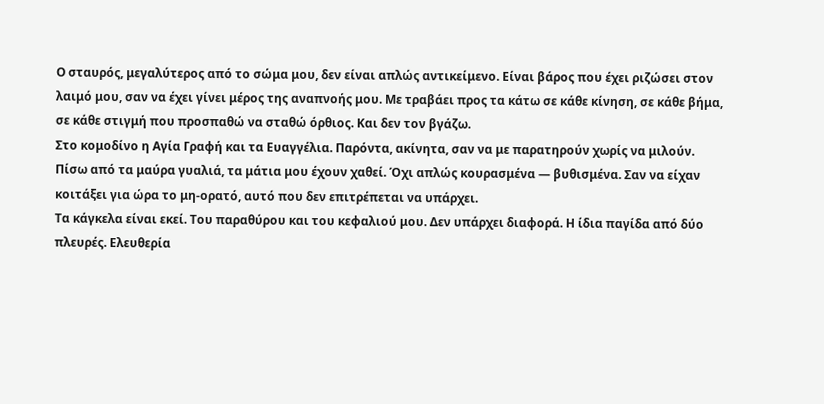Ο σταυρός, μεγαλύτερος από το σώμα μου, δεν είναι απλώς αντικείμενο. Είναι βάρος που έχει ριζώσει στον λαιμό μου, σαν να έχει γίνει μέρος της αναπνοής μου. Με τραβάει προς τα κάτω σε κάθε κίνηση, σε κάθε βήμα, σε κάθε στιγμή που προσπαθώ να σταθώ όρθιος. Και δεν τον βγάζω.
Στο κομοδίνο η Αγία Γραφή και τα Ευαγγέλια. Παρόντα, ακίνητα, σαν να με παρατηρούν χωρίς να μιλούν.
Πίσω από τα μαύρα γυαλιά, τα μάτια μου έχουν χαθεί. Όχι απλώς κουρασμένα — βυθισμένα. Σαν να είχαν κοιτάξει για ώρα το μη-ορατό, αυτό που δεν επιτρέπεται να υπάρχει.
Τα κάγκελα είναι εκεί. Του παραθύρου και του κεφαλιού μου. Δεν υπάρχει διαφορά. Η ίδια παγίδα από δύο πλευρές. Ελευθερία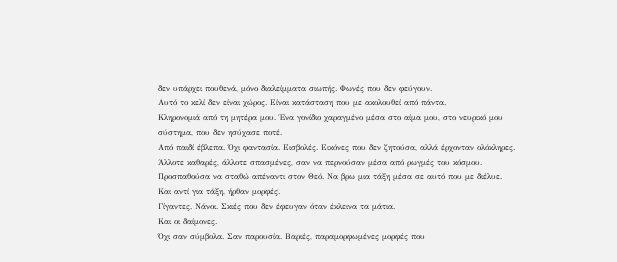δεν υπάρχει πουθενά, μόνο διαλείμματα σιωπής. Φωνές που δεν φεύγουν.
Αυτό το κελί δεν είναι χώρος. Είναι κατάσταση που με ακολουθεί από πάντα.
Κληρονομιά από τη μητέρα μου. Ένα γονίδιο χαραγμένο μέσα στο αίμα μου, στο νευρικό μου σύστημα, που δεν ησύχασε ποτέ.
Από παιδί έβλεπα. Όχι φαντασία. Εισβολές. Εικόνες που δεν ζητούσα, αλλά έρχονταν ολόκληρες. Άλλοτε καθαρές, άλλοτε σπασμένες, σαν να περνούσαν μέσα από ρωγμές του κόσμου.
Προσπαθούσα να σταθώ απέναντι στον Θεό. Να βρω μια τάξη μέσα σε αυτό που με διέλυε.
Και αντί για τάξη, ήρθαν μορφές.
Γίγαντες. Νάνοι. Σκιές που δεν έφευγαν όταν έκλεινα τα μάτια.
Και οι δαίμονες.
Όχι σαν σύμβολα. Σαν παρουσία. Βαριές, παραμορφωμένες μορφές που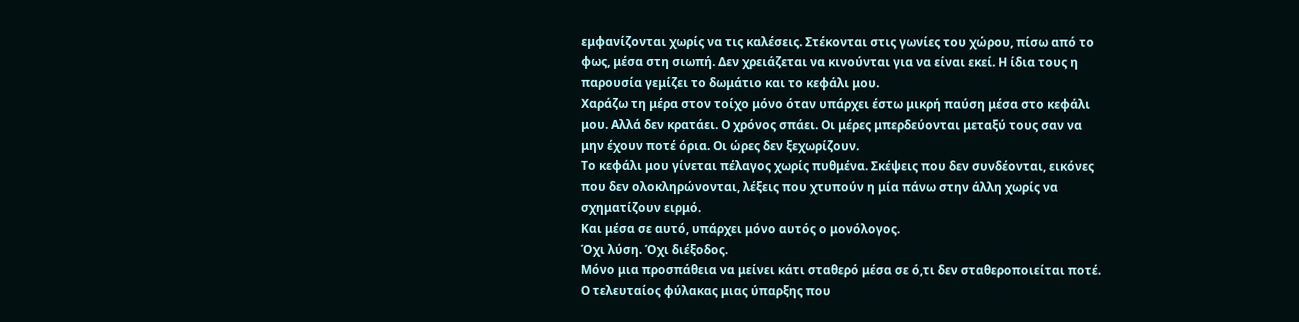εμφανίζονται χωρίς να τις καλέσεις. Στέκονται στις γωνίες του χώρου, πίσω από το φως, μέσα στη σιωπή. Δεν χρειάζεται να κινούνται για να είναι εκεί. Η ίδια τους η παρουσία γεμίζει το δωμάτιο και το κεφάλι μου.
Χαράζω τη μέρα στον τοίχο μόνο όταν υπάρχει έστω μικρή παύση μέσα στο κεφάλι μου. Αλλά δεν κρατάει. Ο χρόνος σπάει. Οι μέρες μπερδεύονται μεταξύ τους σαν να μην έχουν ποτέ όρια. Οι ώρες δεν ξεχωρίζουν.
Το κεφάλι μου γίνεται πέλαγος χωρίς πυθμένα. Σκέψεις που δεν συνδέονται, εικόνες που δεν ολοκληρώνονται, λέξεις που χτυπούν η μία πάνω στην άλλη χωρίς να σχηματίζουν ειρμό.
Και μέσα σε αυτό, υπάρχει μόνο αυτός ο μονόλογος.
Όχι λύση. Όχι διέξοδος.
Μόνο μια προσπάθεια να μείνει κάτι σταθερό μέσα σε ό,τι δεν σταθεροποιείται ποτέ.
Ο τελευταίος φύλακας μιας ύπαρξης που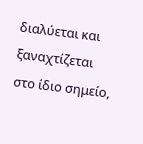διαλύεται και ξαναχτίζεται στο ίδιο σημείο,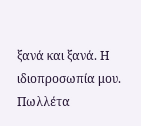ξανά και ξανά. Η ιδιοπροσωπία μου.
Πωλλέτα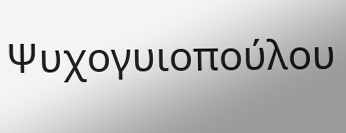Ψυχογυιοπούλου